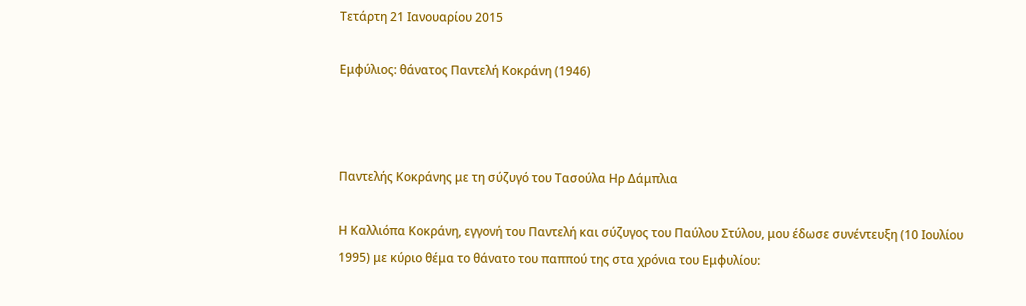Τετάρτη 21 Ιανουαρίου 2015

Εμφύλιος: θάνατος Παντελή Κοκράνη (1946)



Παντελής Κοκράνης με τη σύζυγό του Τασούλα Ηρ Δάμπλια

Η Καλλιόπα Κοκράνη, εγγονή του Παντελή και σύζυγος του Παύλου Στύλου, μου έδωσε συνέντευξη (10 Ιουλίου 1995) με κύριο θέμα το θάνατο του παππού της στα χρόνια του Εμφυλίου: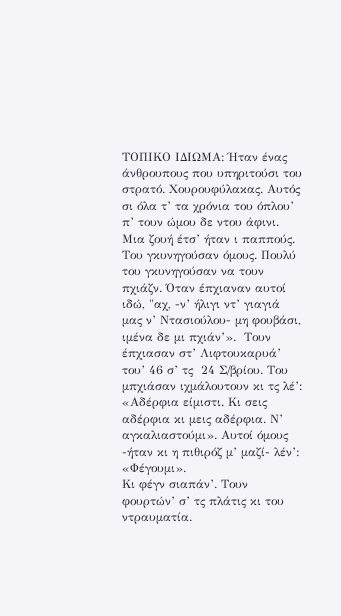ΤΟΠΙΚΟ ΙΔΙΩΜΑ: Ήταν ένας άνθρουπους που υπηριτούσι του στρατό. Χουρουφύλακας. Αυτός σι όλα τ’ τα χρόνια του όπλου’ π’ τουν ώμου δε ντου άφινι. Μια ζουή έτσ’ ήταν ι παππούς. Του γκυνηγούσαν όμους. Πουλύ του γκυνηγούσαν να τουν πχιάζν. Όταν έπχιαναν αυτοί ιδώ, "αχ, -ν’ ήλιγι ντ’ γιαγιά μας ν’ Ντασιούλου- μη φουβάσι, ιμένα δε μι πχιάν’».  Τουν έπχιασαν στ’ Λιφτουκαρυά’ του’ 46 σ’ τς  24 Σ/βρίου. Του μπχιάσαν ιχμάλουτουν κι τς λέ’: «Αδέρφια είμιστι. Κι σεις αδέρφια κι μεις αδέρφια. Ν’ αγκαλιαστούμι». Αυτοί όμους -ήταν κι η πιθιρόζ μ’ μαζί- λέν’: «Φέγουμι».
Κι φέγν σιαπάν’. Τουν φουρτών’ σ’ τς πλάτις κι του ντραυματία.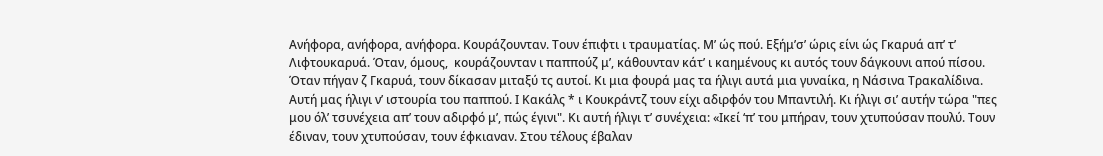Ανήφορα, ανήφορα, ανήφορα. Κουράζουνταν. Τουν έπιφτι ι τραυματίας. Μ’ ώς πού. Εξήμ’σ’ ώρις είνι ώς Γκαρυά απ’ τ’ Λιφτουκαρυά. Όταν, όμους,  κουράζουνταν ι παππούζ μ’, κάθουνταν κάτ’ ι καημένους κι αυτός τουν δάγκουνι απού πίσου. Όταν πήγαν ζ Γκαρυά, τουν δίκασαν μιταξύ τς αυτοί. Κι μια φουρά μας τα ήλιγι αυτά μια γυναίκα, η Νάσινα Τρακαλίδινα. Αυτή μας ήλιγι ν’ ιστουρία του παππού. Ι Κακάλς * ι Κουκράντζ τουν είχι αδιρφόν του Μπαντιλή. Κι ήλιγι σι’ αυτήν τώρα "πες μου όλ’ τσυνέχεια απ’ τουν αδιρφό μ’, πώς έγινι". Κι αυτή ήλιγι τ’ συνέχεια: «Ικεί ‘π’ του μπήραν, τουν χτυπούσαν πουλύ. Τουν έδιναν, τουν χτυπούσαν, τουν έφκιαναν. Στου τέλους έβαλαν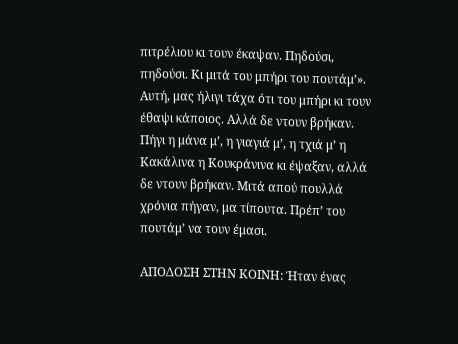πιτρέλιου κι τουν έκαψαν. Πηδούσι, πηδούσι. Κι μιτά του μπήρι του πουτάμ’».
Αυτή, μας ήλιγι τάχα ότι του μπήρι κι τουν έθαψι κάποιος. Αλλά δε ντουν βρήκαν. Πήγι η μάνα μ’, η γιαγιά μ’, η τχιά μ’ η Κακάλινα η Κουκράνινα κι έψαξαν, αλλά δε ντουν βρήκαν. Μιτά απού πουλλά χρόνια πήγαν, μα τίπουτα. Πρέπ’ του πουτάμ’ να τουν έμασι.

ΑΠΟΔΟΣΗ ΣΤΗΝ ΚΟΙΝΗ: Ήταν ένας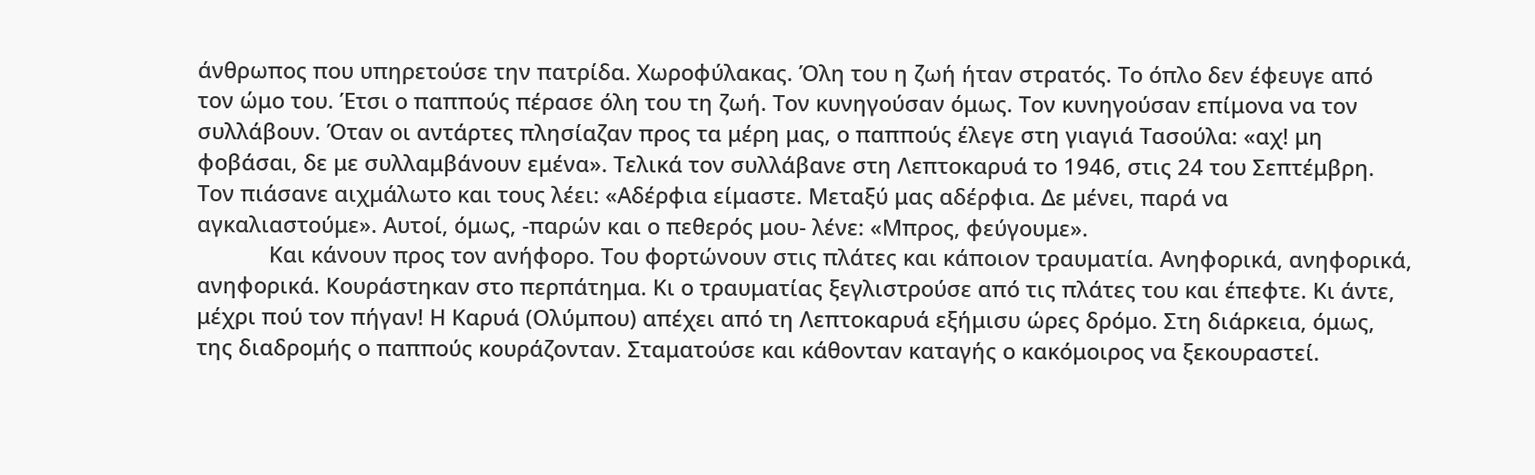άνθρωπος που υπηρετούσε την πατρίδα. Χωροφύλακας. Όλη του η ζωή ήταν στρατός. Το όπλο δεν έφευγε από τον ώμο του. Έτσι ο παππούς πέρασε όλη του τη ζωή. Τον κυνηγούσαν όμως. Τον κυνηγούσαν επίμονα να τον συλλάβουν. Όταν οι αντάρτες πλησίαζαν προς τα μέρη μας, ο παππούς έλεγε στη γιαγιά Τασούλα: «αχ! μη φοβάσαι, δε με συλλαμβάνουν εμένα». Τελικά τον συλλάβανε στη Λεπτοκαρυά το 1946, στις 24 του Σεπτέμβρη. Τον πιάσανε αιχμάλωτο και τους λέει: «Αδέρφια είμαστε. Μεταξύ μας αδέρφια. Δε μένει, παρά να αγκαλιαστούμε». Αυτοί, όμως, -παρών και ο πεθερός μου- λένε: «Μπρος, φεύγουμε».
            Και κάνουν προς τον ανήφορο. Του φορτώνουν στις πλάτες και κάποιον τραυματία. Ανηφορικά, ανηφορικά, ανηφορικά. Κουράστηκαν στο περπάτημα. Κι ο τραυματίας ξεγλιστρούσε από τις πλάτες του και έπεφτε. Κι άντε, μέχρι πού τον πήγαν! Η Καρυά (Ολύμπου) απέχει από τη Λεπτοκαρυά εξήμισυ ώρες δρόμο. Στη διάρκεια, όμως, της διαδρομής ο παππούς κουράζονταν. Σταματούσε και κάθονταν καταγής ο κακόμοιρος να ξεκουραστεί.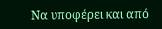Να υποφέρει και από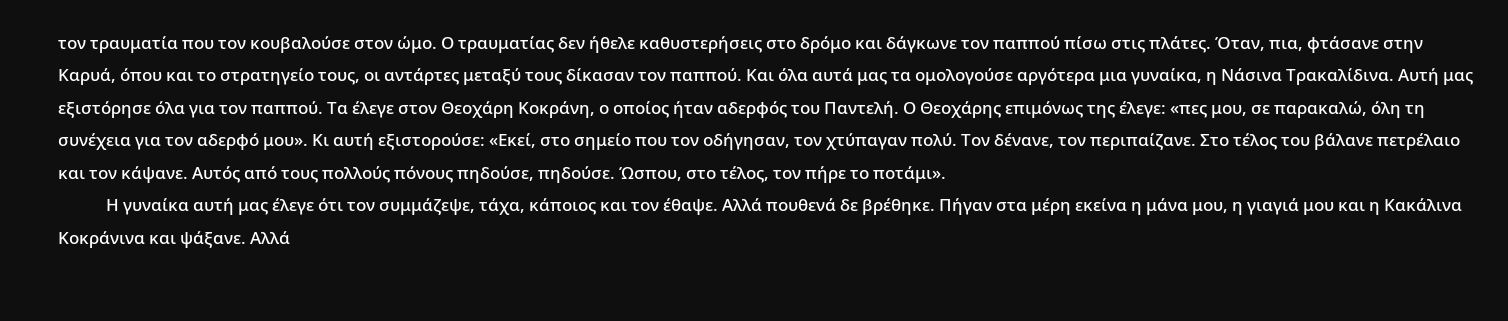τον τραυματία που τον κουβαλούσε στον ώμο. Ο τραυματίας δεν ήθελε καθυστερήσεις στο δρόμο και δάγκωνε τον παππού πίσω στις πλάτες. Όταν, πια, φτάσανε στην Καρυά, όπου και το στρατηγείο τους, οι αντάρτες μεταξύ τους δίκασαν τον παππού. Και όλα αυτά μας τα ομολογούσε αργότερα μια γυναίκα, η Νάσινα Τρακαλίδινα. Αυτή μας εξιστόρησε όλα για τον παππού. Τα έλεγε στον Θεοχάρη Κοκράνη, ο οποίος ήταν αδερφός του Παντελή. Ο Θεοχάρης επιμόνως της έλεγε: «πες μου, σε παρακαλώ, όλη τη συνέχεια για τον αδερφό μου». Κι αυτή εξιστορούσε: «Εκεί, στο σημείο που τον οδήγησαν, τον χτύπαγαν πολύ. Τον δένανε, τον περιπαίζανε. Στο τέλος του βάλανε πετρέλαιο και τον κάψανε. Αυτός από τους πολλούς πόνους πηδούσε, πηδούσε. Ώσπου, στο τέλος, τον πήρε το ποτάμι».
            Η γυναίκα αυτή μας έλεγε ότι τον συμμάζεψε, τάχα, κάποιος και τον έθαψε. Αλλά πουθενά δε βρέθηκε. Πήγαν στα μέρη εκείνα η μάνα μου, η γιαγιά μου και η Κακάλινα Κοκράνινα και ψάξανε. Αλλά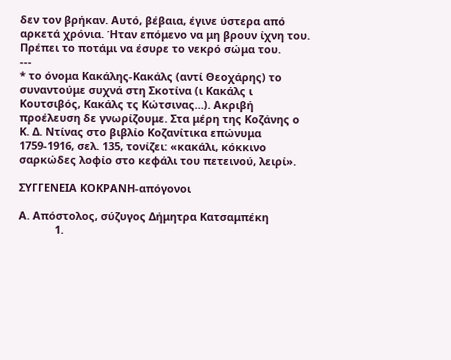δεν τον βρήκαν. Αυτό, βέβαια, έγινε ύστερα από αρκετά χρόνια. Ήταν επόμενο να μη βρουν ίχνη του. Πρέπει το ποτάμι να έσυρε το νεκρό σώμα του.
---
* το όνομα Κακάλης-Κακάλς (αντί Θεοχάρης) το συναντούμε συχνά στη Σκοτίνα (ι Κακάλς ι Κουτσιβός, Κακάλς τς Κώτσινας…). Ακριβή προέλευση δε γνωρίζουμε. Στα μέρη της Κοζάνης ο Κ. Δ. Ντίνας στο βιβλίο Κοζανίτικα επώνυμα 1759-1916, σελ. 135, τονίζει: «κακάλι, κόκκινο σαρκώδες λοφίο στο κεφάλι του πετεινού, λειρί».

ΣΥΓΓΕΝΕΙΑ ΚΟΚΡΑΝΗ-απόγονοι

Α. Απόστολος, σύζυγος Δήμητρα Κατσαμπέκη
            1.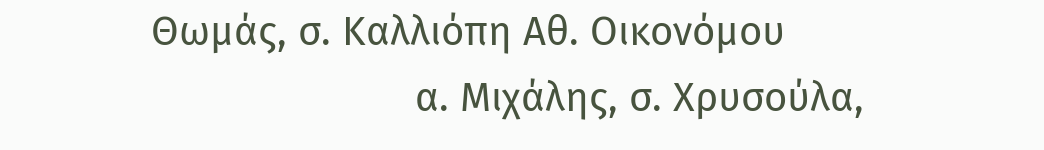Θωμάς, σ. Καλλιόπη Αθ. Οικονόμου
                        α. Μιχάλης, σ. Χρυσούλα,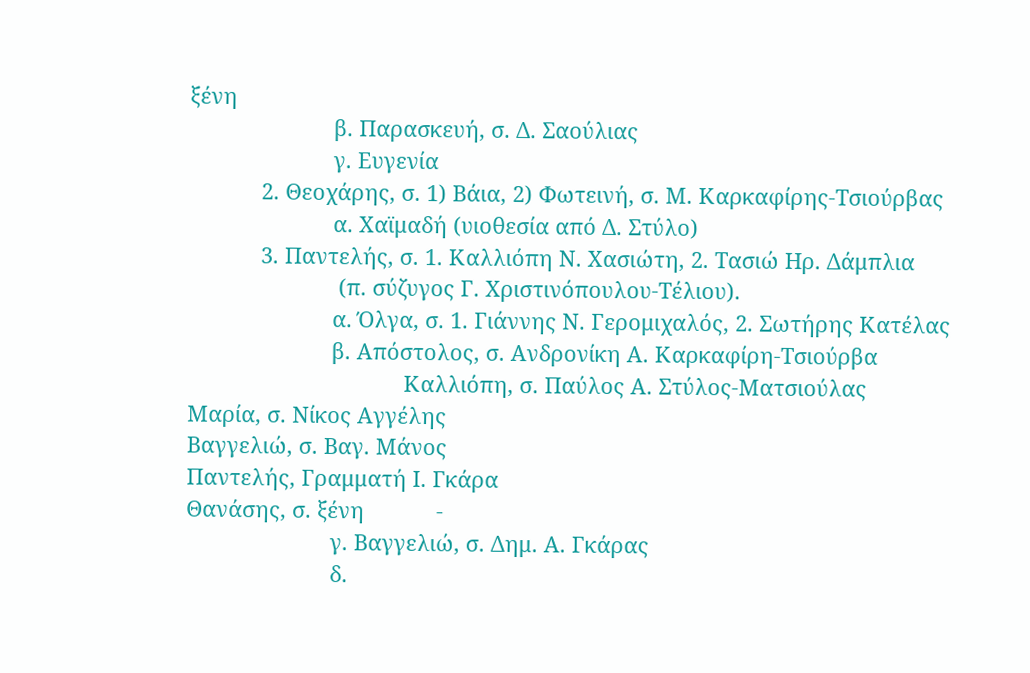ξένη
                        β. Παρασκευή, σ. Δ. Σαούλιας
                        γ. Ευγενία
            2. Θεοχάρης, σ. 1) Βάια, 2) Φωτεινή, σ. Μ. Καρκαφίρης-Τσιούρβας
                        α. Χαϊμαδή (υιοθεσία από Δ. Στύλο)
            3. Παντελής, σ. 1. Καλλιόπη Ν. Χασιώτη, 2. Τασιώ Ηρ. Δάμπλια
                         (π. σύζυγος Γ. Χριστινόπουλου-Τέλιου).
                        α. Όλγα, σ. 1. Γιάννης Ν. Γερομιχαλός, 2. Σωτήρης Κατέλας
                        β. Απόστολος, σ. Ανδρονίκη Α. Καρκαφίρη-Τσιούρβα
                                    Καλλιόπη, σ. Παύλος Α. Στύλος-Ματσιούλας
Μαρία, σ. Νίκος Αγγέλης
Βαγγελιώ, σ. Βαγ. Μάνος
Παντελής, Γραμματή Ι. Γκάρα
Θανάσης, σ. ξένη            -
                        γ. Βαγγελιώ, σ. Δημ. Α. Γκάρας
                        δ.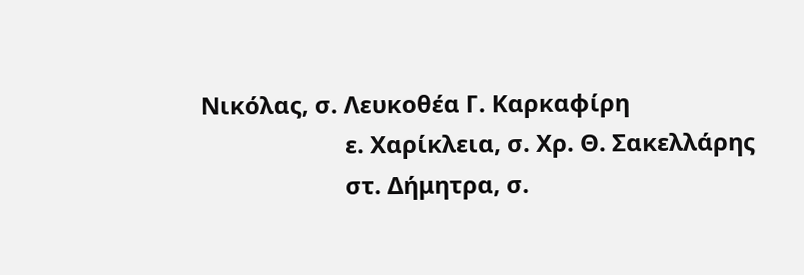Νικόλας, σ. Λευκοθέα Γ. Καρκαφίρη
                        ε. Χαρίκλεια, σ. Χρ. Θ. Σακελλάρης
                        στ. Δήμητρα, σ.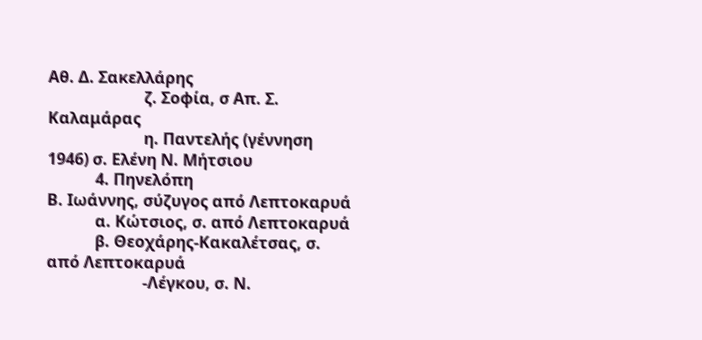Αθ. Δ. Σακελλάρης
                        ζ. Σοφία, σ Απ. Σ. Καλαμάρας
                        η. Παντελής (γέννηση 1946) σ. Ελένη Ν. Μήτσιου
            4. Πηνελόπη
Β. Ιωάννης, σύζυγος από Λεπτοκαρυά
            α. Κώτσιος, σ. από Λεπτοκαρυά
            β. Θεοχάρης-Κακαλέτσας, σ. από Λεπτοκαρυά
                        -Λέγκου, σ. Ν.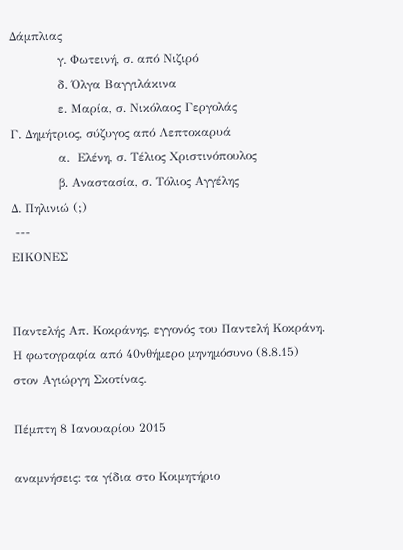Δάμπλιας
            γ. Φωτεινή, σ. από Νιζιρό
            δ. Όλγα Βαγγιλάκινα
            ε. Μαρία, σ. Νικόλαος Γεργολάς
Γ. Δημήτριος, σύζυγος από Λεπτοκαρυά
            α.  Ελένη, σ. Τέλιος Χριστινόπουλος
            β. Αναστασία, σ. Τόλιος Αγγέλης
Δ. Πηλινιώ (;)
 ---
ΕΙΚΟΝΕΣ


Παντελής Απ. Κοκράνης, εγγονός του Παντελή Κοκράνη.
Η φωτογραφία από 40νθήμερο μηνημόσυνο (8.8.15)
στον Αγιώργη Σκοτίνας.

Πέμπτη 8 Ιανουαρίου 2015

αναμνήσεις: τα γίδια στο Κοιμητήριο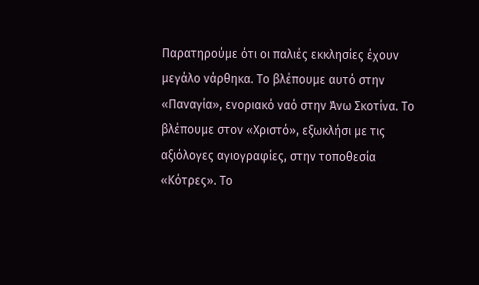Παρατηρούμε ότι οι παλιές εκκλησίες έχουν μεγάλο νάρθηκα. Το βλέπουμε αυτό στην «Παναγία», ενοριακό ναό στην Άνω Σκοτίνα. Το βλέπουμε στον «Χριστό», εξωκλήσι με τις αξιόλογες αγιογραφίες, στην τοποθεσία «Κότρες». Το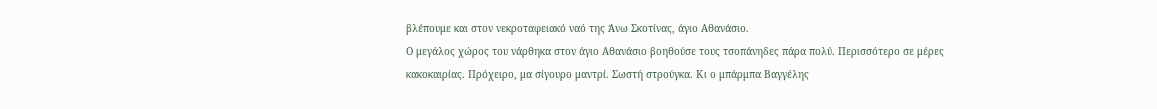βλέπουμε και στον νεκροταφειακό ναό της Άνω Σκοτίνας, άγιο Αθανάσιο.
Ο μεγάλος χώρος του νάρθηκα στον άγιο Αθανάσιο βοηθούσε τους τσοπάνηδες πάρα πολύ. Περισσότερο σε μέρες κακοκαιρίας. Πρόχειρο, μα σίγουρο μαντρί. Σωστή στρούγκα. Κι ο μπάρμπα Βαγγέλης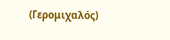(Γερομιχαλός)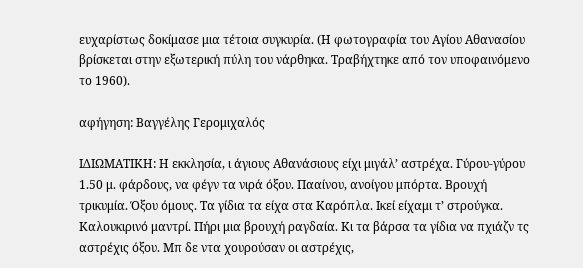ευχαρίστως δοκίμασε μια τέτοια συγκυρία. (Η φωτογραφία του Αγίου Αθανασίου βρίσκεται στην εξωτερική πύλη του νάρθηκα. Τραβήχτηκε από τον υποφαινόμενο το 1960).

αφήγηση: Βαγγέλης Γερομιχαλός

ΙΔΙΩΜΑΤΙΚΗ: Η εκκλησία, ι άγιους Αθανάσιους είχι μιγάλ’ αστρέχα. Γύρου-γύρου 1.50 μ. φάρδους, να φέγν τα νιρά όξου. Πααίνου, ανοίγου μπόρτα. Βρουχή τρικυμία. Όξου όμους. Τα γίδια τα είχα στα Καρόπλα. Ικεί είχαμι τ’ στρούγκα. Καλουκιρινό μαντρί. Πήρι μια βρουχή ραγδαία. Κι τα βάρσα τα γίδια να πχιάζν τς αστρέχις όξου. Μπ δε ντα χουρούσαν οι αστρέχις,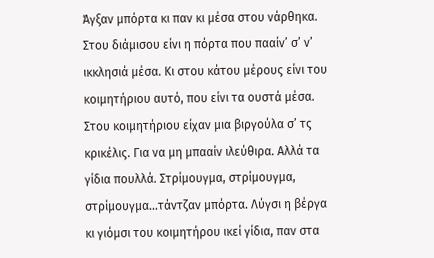Άγξαν μπόρτα κι παν κι μέσα στου νάρθηκα. Στου διάμισου είνι η πόρτα που πααίν’ σ’ ν’ ικκλησιά μέσα. Κι στου κάτου μέρους είνι του κοιμητήριου αυτό, που είνι τα ουστά μέσα. Στου κοιμητήριου είχαν μια βιργούλα σ’ τς κρικέλις. Για να μη μπααίν ιλεύθιρα. Αλλά τα γίδια πουλλά. Στρίμουγμα, στρίμουγμα, στρίμουγμα…τάντζαν μπόρτα. Λύγσι η βέργα κι γιόμσι του κοιμητήρου ικεί γίδια, παν στα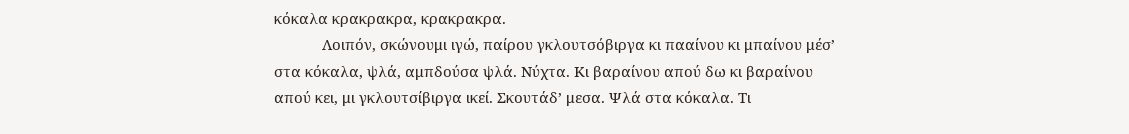κόκαλα κρακρακρα, κρακρακρα.
            Λοιπόν, σκώνουμι ιγώ, παίρου γκλουτσόβιργα κι πααίνου κι μπαίνου μέσ’ στα κόκαλα, ψλά, αμπδούσα ψλά. Νύχτα. Κι βαραίνου απού δω κι βαραίνου απού κει, μι γκλουτσίβιργα ικεί. Σκουτάδ’ μεσα. Ψλά στα κόκαλα. Τι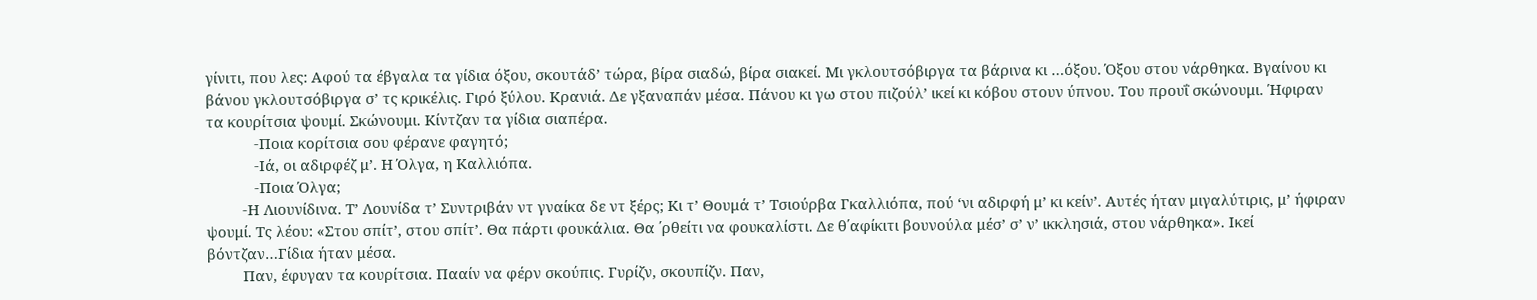γίνιτι, που λες: Αφού τα έβγαλα τα γίδια όξου, σκουτάδ’ τώρα, βίρα σιαδώ, βίρα σιακεί. Μι γκλουτσόβιργα τα βάρινα κι …όξου. Όξου στου νάρθηκα. Βγαίνου κι βάνου γκλουτσόβιργα σ’ τς κρικέλις. Γιρό ξύλου. Κρανιά. Δε γξαναπάν μέσα. Πάνου κι γω στου πιζούλ’ ικεί κι κόβου στουν ύπνου. Του προυΐ σκώνουμι. Ήφιραν τα κουρίτσια ψουμί. Σκώνουμι. Κίντζαν τα γίδια σιαπέρα.
            -Ποια κορίτσια σου φέρανε φαγητό;
            -Ιά, οι αδιρφέζ μ’. Η Όλγα, η Καλλιόπα.
            -Ποια Όλγα;
         -Η Λιουνίδινα. Τ’ Λουνίδα τ’ Συντριβάν ντ γναίκα δε ντ ξέρς; Κι τ’ Θουμά τ’ Τσιούρβα Γκαλλιόπα, πού ‘νι αδιρφή μ’ κι κείν’. Αυτές ήταν μιγαλύτιρις, μ’ ήφιραν ψουμί. Τς λέου: «Στου σπίτ’, στου σπίτ’. Θα πάρτι φουκάλια. Θα ΄ρθείτι να φουκαλίστι. Δε θ΄αφίκιτι βουνούλα μέσ’ σ’ ν’ ικκλησιά, στου νάρθηκα». Ικεί βόντζαν…Γίδια ήταν μέσα.
         Παν, έφυγαν τα κουρίτσια. Πααίν να φέρν σκούπις. Γυρίζν, σκουπίζν. Παν,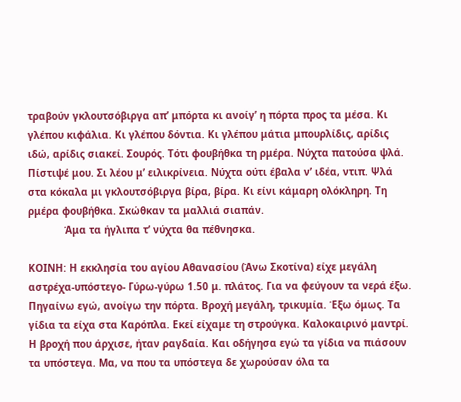τραβούν γκλουτσόβιργα απ’ μπόρτα κι ανοίγ’ η πόρτα προς τα μέσα. Κι γλέπου κιφάλια. Κι γλέπου δόντια. Κι γλέπου μάτια μπουρλίδις, αρίδις ιδώ, αρίδις σιακεί. Σουρός. Τότι φουβήθκα τη ρμέρα. Νύχτα πατούσα ψλά. Πίστιψέ μου. Σι λέου μ’ ειλικρίνεια. Νύχτα ούτι έβαλα ν’ ιδέα, ντιπ. Ψλά στα κόκαλα μι γκλουτσόβιργα βίρα, βίρα. Κι είνι κάμαρη ολόκληρη. Τη ρμέρα φουβήθκα. Σκώθκαν τα μαλλιά σιαπάν.
            Άμα τα ήγλιπα τ’ νύχτα θα πέθνησκα.

ΚΟΙΝΗ: Η εκκλησία του αγίου Αθανασίου (Άνω Σκοτίνα) είχε μεγάλη αστρέχα-υπόστεγο- Γύρω-γύρω 1.50 μ. πλάτος. Για να φεύγουν τα νερά έξω. Πηγαίνω εγώ, ανοίγω την πόρτα. Βροχή μεγάλη, τρικυμία. Έξω όμως. Τα γίδια τα είχα στα Καρόπλα. Εκεί είχαμε τη στρούγκα. Καλοκαιρινό μαντρί. Η βροχή που άρχισε, ήταν ραγδαία. Και οδήγησα εγώ τα γίδια να πιάσουν τα υπόστεγα. Μα, να που τα υπόστεγα δε χωρούσαν όλα τα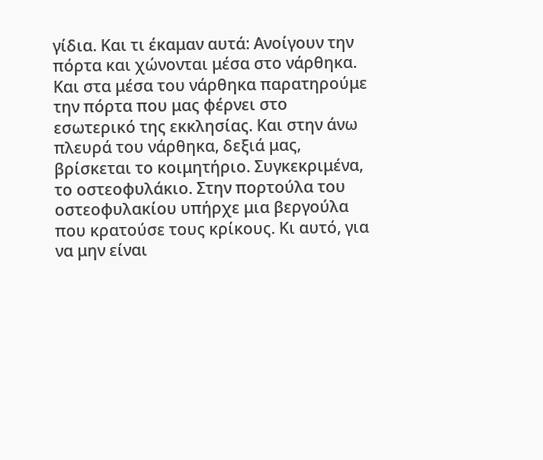γίδια. Και τι έκαμαν αυτά: Ανοίγουν την πόρτα και χώνονται μέσα στο νάρθηκα. Και στα μέσα του νάρθηκα παρατηρούμε την πόρτα που μας φέρνει στο εσωτερικό της εκκλησίας. Και στην άνω πλευρά του νάρθηκα, δεξιά μας, βρίσκεται το κοιμητήριο. Συγκεκριμένα, το οστεοφυλάκιο. Στην πορτούλα του οστεοφυλακίου υπήρχε μια βεργούλα που κρατούσε τους κρίκους. Κι αυτό, για να μην είναι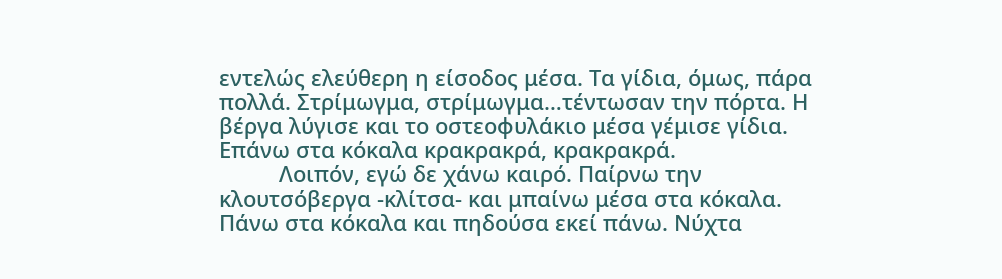εντελώς ελεύθερη η είσοδος μέσα. Τα γίδια, όμως, πάρα πολλά. Στρίμωγμα, στρίμωγμα…τέντωσαν την πόρτα. Η βέργα λύγισε και το οστεοφυλάκιο μέσα γέμισε γίδια. Επάνω στα κόκαλα κρακρακρά, κρακρακρά.
          Λοιπόν, εγώ δε χάνω καιρό. Παίρνω την κλουτσόβεργα -κλίτσα- και μπαίνω μέσα στα κόκαλα. Πάνω στα κόκαλα και πηδούσα εκεί πάνω. Νύχτα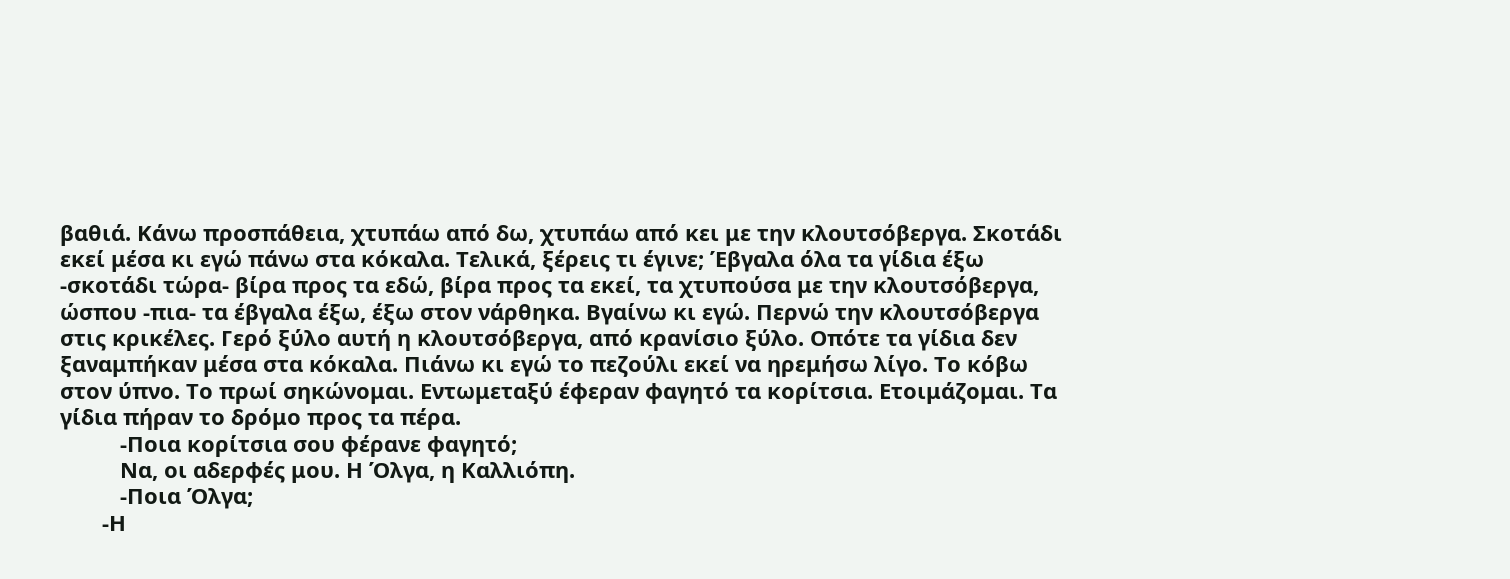βαθιά. Κάνω προσπάθεια, χτυπάω από δω, χτυπάω από κει με την κλουτσόβεργα. Σκοτάδι εκεί μέσα κι εγώ πάνω στα κόκαλα. Τελικά, ξέρεις τι έγινε; Έβγαλα όλα τα γίδια έξω -σκοτάδι τώρα- βίρα προς τα εδώ, βίρα προς τα εκεί, τα χτυπούσα με την κλουτσόβεργα, ώσπου -πια- τα έβγαλα έξω, έξω στον νάρθηκα. Βγαίνω κι εγώ. Περνώ την κλουτσόβεργα στις κρικέλες. Γερό ξύλο αυτή η κλουτσόβεργα, από κρανίσιο ξύλο. Οπότε τα γίδια δεν ξαναμπήκαν μέσα στα κόκαλα. Πιάνω κι εγώ το πεζούλι εκεί να ηρεμήσω λίγο. Το κόβω στον ύπνο. Το πρωί σηκώνομαι. Εντωμεταξύ έφεραν φαγητό τα κορίτσια. Ετοιμάζομαι. Τα γίδια πήραν το δρόμο προς τα πέρα.
          -Ποια κορίτσια σου φέρανε φαγητό;
          Να, οι αδερφές μου. Η Όλγα, η Καλλιόπη.
          -Ποια Όλγα;
       -Η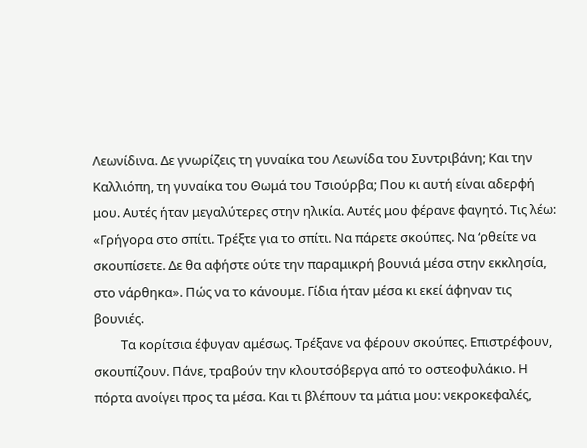Λεωνίδινα. Δε γνωρίζεις τη γυναίκα του Λεωνίδα του Συντριβάνη; Και την Καλλιόπη, τη γυναίκα του Θωμά του Τσιούρβα; Που κι αυτή είναι αδερφή μου. Αυτές ήταν μεγαλύτερες στην ηλικία. Αυτές μου φέρανε φαγητό. Τις λέω: «Γρήγορα στο σπίτι. Τρέξτε για το σπίτι. Να πάρετε σκούπες. Να ‘ρθείτε να σκουπίσετε. Δε θα αφήστε ούτε την παραμικρή βουνιά μέσα στην εκκλησία, στο νάρθηκα». Πώς να το κάνουμε. Γίδια ήταν μέσα κι εκεί άφηναν τις βουνιές.
         Τα κορίτσια έφυγαν αμέσως. Τρέξανε να φέρουν σκούπες. Επιστρέφουν, σκουπίζουν. Πάνε, τραβούν την κλουτσόβεργα από το οστεοφυλάκιο. Η πόρτα ανοίγει προς τα μέσα. Και τι βλέπουν τα μάτια μου: νεκροκεφαλές,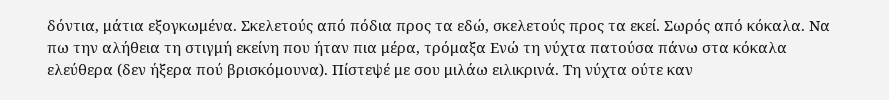δόντια, μάτια εξογκωμένα. Σκελετούς από πόδια προς τα εδώ, σκελετούς προς τα εκεί. Σωρός από κόκαλα. Να πω την αλήθεια τη στιγμή εκείνη που ήταν πια μέρα, τρόμαξα Ενώ τη νύχτα πατούσα πάνω στα κόκαλα ελεύθερα (δεν ήξερα πού βρισκόμουνα). Πίστεψέ με σου μιλάω ειλικρινά. Τη νύχτα ούτε καν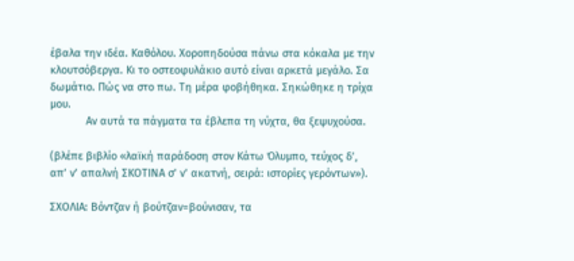έβαλα την ιδέα. Καθόλου. Χοροπηδούσα πάνω στα κόκαλα με την κλουτσόβεργα. Κι το οστεοφυλάκιο αυτό είναι αρκετά μεγάλο. Σα δωμάτιο. Πώς να στο πω. Τη μέρα φοβήθηκα. Σηκώθηκε η τρίχα μου.
            Αν αυτά τα πάγματα τα έβλεπα τη νύχτα, θα ξεψυχούσα.

(βλέπε βιβλίο «λαϊκή παράδοση στον Κάτω Όλυμπο, τεύχος δ’, απ’ ν’ απαλνή ΣΚΟΤΙΝΑ σ’ ν’ ακατνή, σειρά: ιστορίες γερόντων»).

ΣΧΟΛΙΑ: Βόντζαν ή βούτζαν=βούνισαν, τα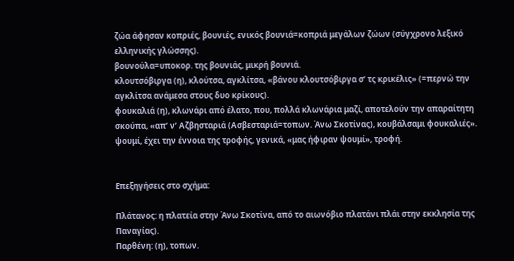ζώα άφησαν κοπριές, βουνιές, ενικός βουνιά=κοπριά μεγάλων ζώων (σύγχρονο λεξικό ελληνικής γλώσσης).
βουνούλα=υποκορ. της βουνιάς, μικρή βουνιά.
κλουτσόβιργα (η), κλούτσα, αγκλίτσα, «βάνου κλουτσόβιργα σ’ τς κρικέλις» (=περνώ την αγκλίτσα ανάμεσα στους δυο κρίκους).
φουκαλιά (η), κλωνάρι από έλατο, που, πολλά κλωνάρια μαζί, αποτελούν την απαραίτητη σκούπα, «απ’ ν’ Αζβησταριά (Ασβεσταριά=τοπων. Άνω Σκοτίνας), κουβάλσαμι φουκαλιές».
ψουμί, έχει την έννοια της τροφής, γενικά, «μας ήφιραν ψουμί», τροφή.


Επεξηγήσεις στο σχήμα:

Πλάτανος: η πλατεία στην Άνω Σκοτίνα, από το αιωνόβιο πλατάνι πλάι στην εκκλησία της Παναγίας).
Παρθένη: (η), τοπων.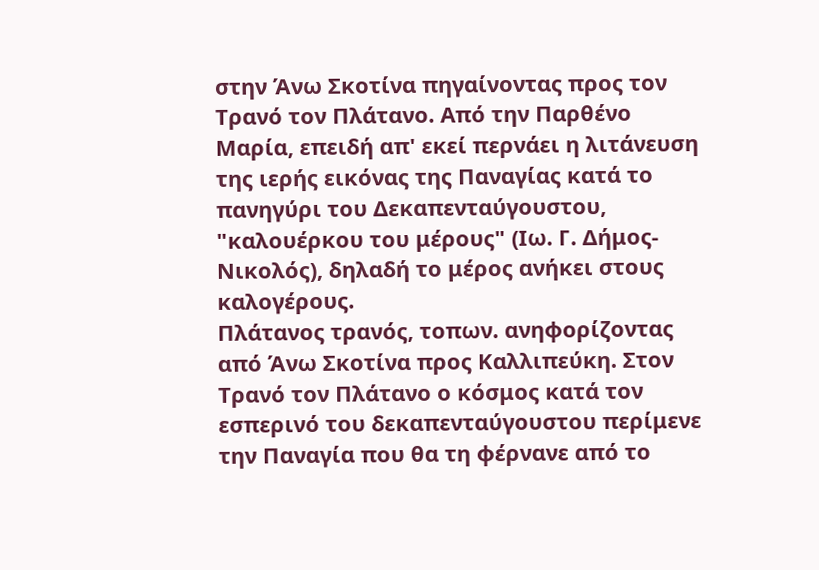στην Άνω Σκοτίνα πηγαίνοντας προς τον Τρανό τον Πλάτανο. Από την Παρθένο Μαρία, επειδή απ' εκεί περνάει η λιτάνευση της ιερής εικόνας της Παναγίας κατά το πανηγύρι του Δεκαπενταύγουστου, "καλουέρκου του μέρους" (Ιω. Γ. Δήμος-Νικολός), δηλαδή το μέρος ανήκει στους καλογέρους.
Πλάτανος τρανός, τοπων. ανηφορίζοντας από Άνω Σκοτίνα προς Καλλιπεύκη. Στον Τρανό τον Πλάτανο ο κόσμος κατά τον εσπερινό του δεκαπενταύγουστου περίμενε την Παναγία που θα τη φέρνανε από το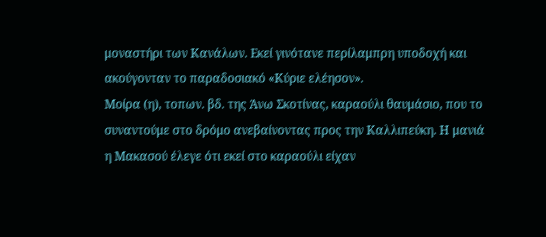μοναστήρι των Κανάλων. Εκεί γινότανε περίλαμπρη υποδοχή και ακούγονταν το παραδοσιακό «Κύριε ελέησον».
Μοίρα (η), τοπων. βδ. της Άνω Σκοτίνας, καραούλι θαυμάσιο, που το συναντούμε στο δρόμο ανεβαίνοντας προς την Καλλιπεύκη. Η μανιά η Μακασού έλεγε ότι εκεί στο καραούλι είχαν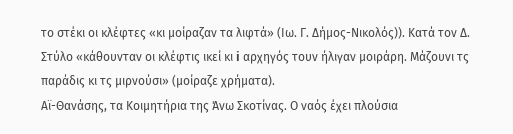το στέκι οι κλέφτες «κι μοίραζαν τα λιφτά» (Ιω. Γ. Δήμος-Νικολός)). Κατά τον Δ. Στύλο «κάθουνταν οι κλέφτις ικεί κι i αρχηγός τουν ήλιγαν μοιράρη. Μάζουνι τς παράδις κι τς μιρνούσι» (μοίραζε χρήματα).
Αϊ-Θανάσης, τα Κοιμητήρια της Άνω Σκοτίνας. Ο ναός έχει πλούσια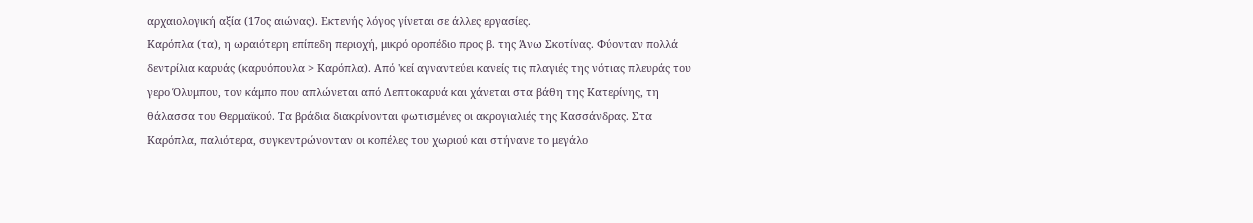αρχαιολογική αξία (17ος αιώνας). Εκτενής λόγος γίνεται σε άλλες εργασίες.
Καρόπλα (τα), η ωραιότερη επίπεδη περιοχή, μικρό οροπέδιο προς β. της Άνω Σκοτίνας. Φύονταν πολλά δεντρίλια καρυάς (καρυόπουλα > Καρόπλα). Από 'κεί αγναντεύει κανείς τις πλαγιές της νότιας πλευράς του γερο Όλυμπου, τον κάμπο που απλώνεται από Λεπτοκαρυά και χάνεται στα βάθη της Κατερίνης, τη θάλασσα του Θερμαϊκού. Τα βράδια διακρίνονται φωτισμένες οι ακρογιαλιές της Κασσάνδρας. Στα Καρόπλα, παλιότερα, συγκεντρώνονταν οι κοπέλες του χωριού και στήνανε το μεγάλο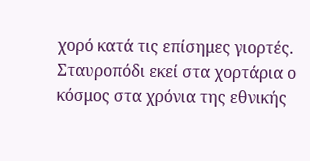χορό κατά τις επίσημες γιορτές. Σταυροπόδι εκεί στα χορτάρια ο κόσμος στα χρόνια της εθνικής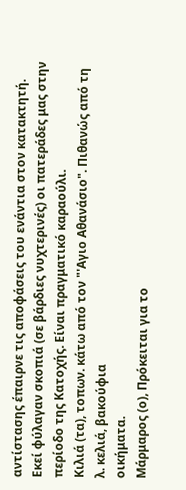αντίστασης έπαιρνε τις αποφάσεις του ενάντια στον κατακτητή.  Εκεί φύλαγαν σκοπιά (σε βάρδιες νυχτερινές) οι πατεράδες μας στην περίοδο της Κατοχής. Είναι πραγματικό καραούλι.
Κιλιά (τα), τοπων. κάτω από τον "'Αγιο Αθανάσιο". Πιθανώς από τη λ. κελιά, βακούφια
οικήματα.
Μάρμαρος (ο), Πρόκειται για το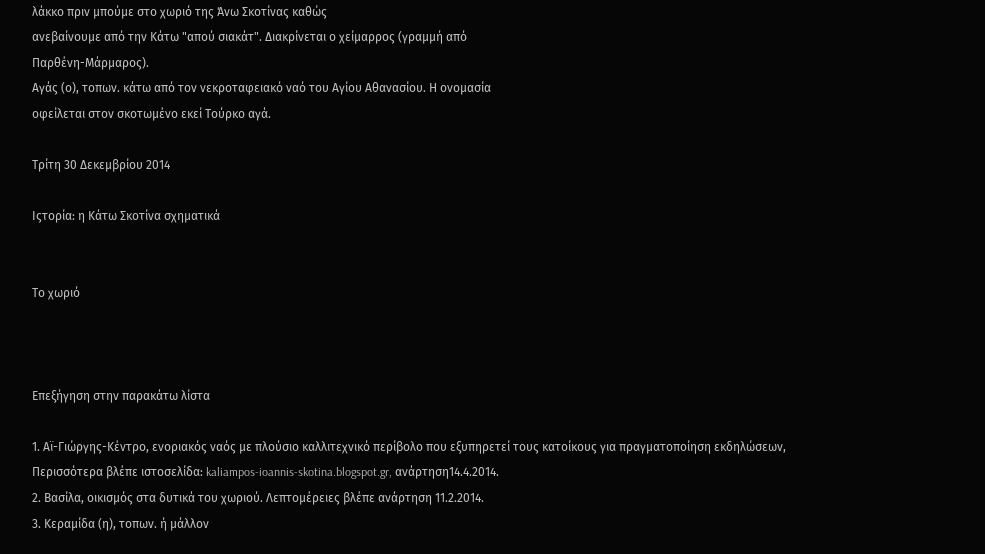λάκκο πριν μπούμε στο χωριό της Άνω Σκοτίνας καθώς
ανεβαίνουμε από την Κάτω "απού σιακάτ". Διακρίνεται ο χείμαρρος (γραμμή από
Παρθένη-Μάρμαρος).
Αγάς (ο), τοπων. κάτω από τον νεκροταφειακό ναό του Αγίου Αθανασίου. Η ονομασία
οφείλεται στον σκοτωμένο εκεί Τούρκο αγά.

Τρίτη 30 Δεκεμβρίου 2014

Ιςτορία: η Κάτω Σκοτίνα σχηματικά


Το χωριό



Επεξήγηση στην παρακάτω λίστα

1. Αϊ-Γιώργης-Κέντρο, ενοριακός ναός με πλούσιο καλλιτεχνικό περίβολο που εξυπηρετεί τους κατοίκους για πραγματοποίηση εκδηλώσεων, Περισσότερα βλέπε ιστοσελίδα: kaliampos-ioannis-skotina.blogspot.gr, ανάρτηση14.4.2014.
2. Βασίλα, οικισμός στα δυτικά του χωριού. Λεπτομέρειες βλέπε ανάρτηση 11.2.2014.
3. Κεραμίδα (η), τοπων. ή μάλλον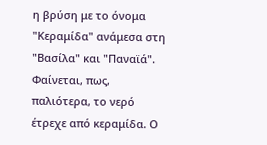η βρύση με το όνομα "Κεραμίδα" ανάμεσα στη "Βασίλα" και "Παναϊά". Φαίνεται, πως, παλιότερα, το νερό έτρεχε από κεραμίδα. Ο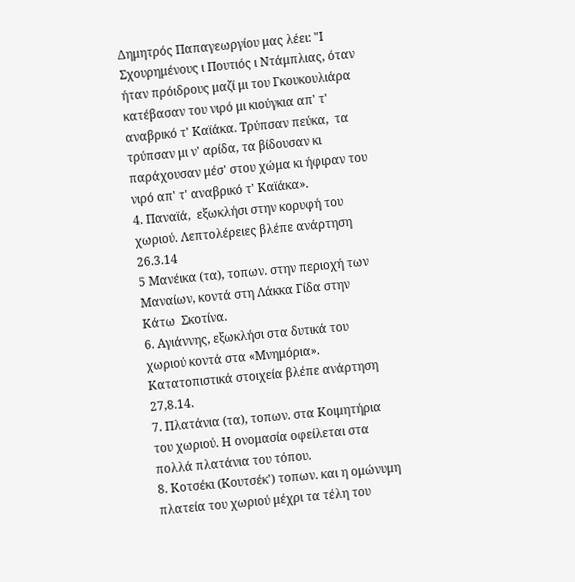Δημητρός Παπαγεωργίου μας λέει: "Ι Σχουρημένους ι Πουτιός ι Ντάμπλιας, όταν ήταν πρόιδρους μαζί μι του Γκουκουλιάρα κατέβασαν του νιρό μι κιούγκια απ' τ' αναβρικό τ' Καϊάκα. Τρύπσαν πεύκα,  τα τρύπσαν μι ν' αρίδα, τα βίδουσαν κι παράχουσαν μέσ' στου χώμα κι ήφιραν του νιρό απ' τ' αναβρικό τ' Καϊάκα».
4. Παναϊά,  εξωκλήσι στην κορυφή του χωριού. Λεπτολέρειες βλέπε ανάρτηση 26.3.14
5 Μανέικα (τα), τοπων. στην περιοχή των Μαναίων, κοντά στη Λάκκα Γίδα στην Κάτω  Σκοτίνα.
6. Αγιάννης, εξωκλήσι στα δυτικά του χωριού κοντά στα «Μνημόρια». Κατατοπιστικά στοιχεία βλέπε ανάρτηση 27,8.14.
7. Πλατάνια (τα), τοπων. στα Κοιμητήρια του χωριού. Η ονομασία οφείλεται στα πολλά πλατάνια του τόπου.
8. Κοτσέκι (Κουτσέκ') τοπων. και η ομώνυμη πλατεία του χωριού μέχρι τα τέλη του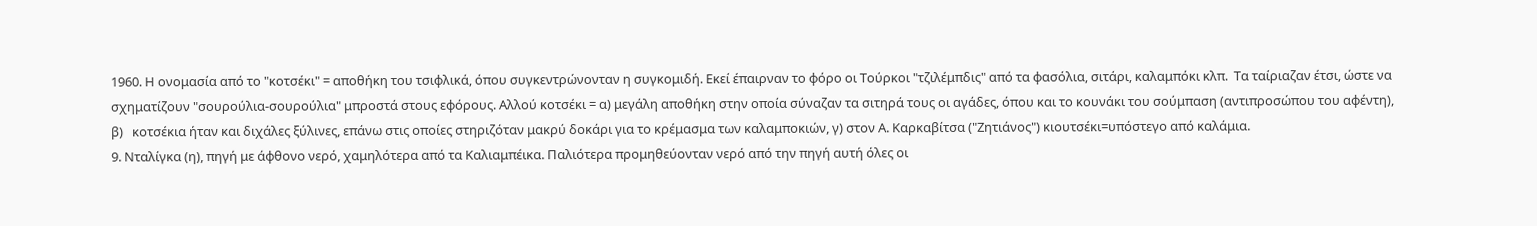1960. Η ονομασία από το "κοτσέκι" = αποθήκη του τσιφλικά, όπου συγκεντρώνονταν η συγκομιδή. Εκεί έπαιρναν το φόρο οι Τούρκοι "τζιλέμπδις" από τα φασόλια, σιτάρι, καλαμπόκι κλπ.  Τα ταίριαζαν έτσι, ώστε να σχηματίζουν "σουρούλια-σουρούλια" μπροστά στους εφόρους. Αλλού κοτσέκι = α) μεγάλη αποθήκη στην οποία σύναζαν τα σιτηρά τους οι αγάδες, όπου και το κουνάκι του σούμπαση (αντιπροσώπου του αφέντη), β)   κοτσέκια ήταν και διχάλες ξύλινες, επάνω στις οποίες στηριζόταν μακρύ δοκάρι για το κρέμασμα των καλαμποκιών, γ) στον Α. Καρκαβίτσα ("Ζητιάνος") κιουτσέκι=υπόστεγο από καλάμια.
9. Νταλίγκα (η), πηγή με άφθονο νερό, χαμηλότερα από τα Καλιαμπέικα. Παλιότερα προμηθεύονταν νερό από την πηγή αυτή όλες οι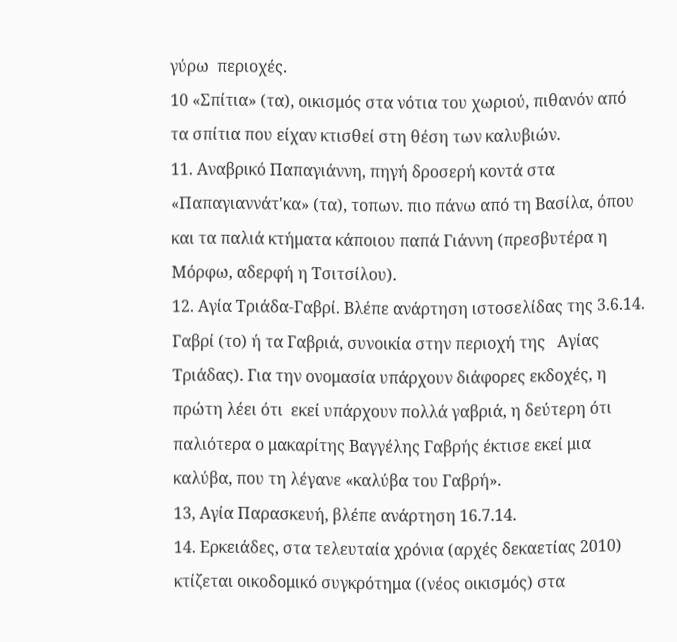γύρω  περιοχές.
10 «Σπίτια» (τα), οικισμός στα νότια του χωριού, πιθανόν από τα σπίτια που είχαν κτισθεί στη θέση των καλυβιών.
11. Αναβρικό Παπαγιάννη, πηγή δροσερή κοντά στα «Παπαγιαννάτ'κα» (τα), τοπων. πιo πάνω από τη Βασίλα, όπου και τα παλιά κτήματα κάποιου παπά Γιάννη (πρεσβυτέρα η Μόρφω, αδερφή η Τσιτσίλου).
12. Αγία Τριάδα-Γαβρί. Βλέπε ανάρτηση ιστοσελίδας της 3.6.14. Γαβρί (το) ή τα Γαβριά, συνοικία στην περιοχή της   Αγίας Τριάδας). Για την ονομασία υπάρχουν διάφορες εκδοχές, η πρώτη λέει ότι  εκεί υπάρχουν πολλά γαβριά, η δεύτερη ότι παλιότερα ο μακαρίτης Βαγγέλης Γαβρής έκτισε εκεί μια καλύβα, που τη λέγανε «καλύβα του Γαβρή».
13, Αγία Παρασκευή, βλέπε ανάρτηση 16.7.14.
14. Ερκειάδες, στα τελευταία χρόνια (αρχές δεκαετίας 2010) κτίζεται οικοδομικό συγκρότημα ((νέος οικισμός) στα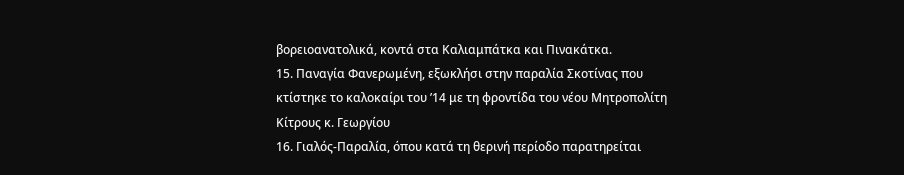βορειοανατολικά, κοντά στα Καλιαμπάτκα και Πινακάτκα.
15. Παναγία Φανερωμένη, εξωκλήσι στην παραλία Σκοτίνας που κτίστηκε το καλοκαίρι του ’14 με τη φροντίδα του νέου Μητροπολίτη Κίτρους κ. Γεωργίου
16. Γιαλός-Παραλία, όπου κατά τη θερινή περίοδο παρατηρείται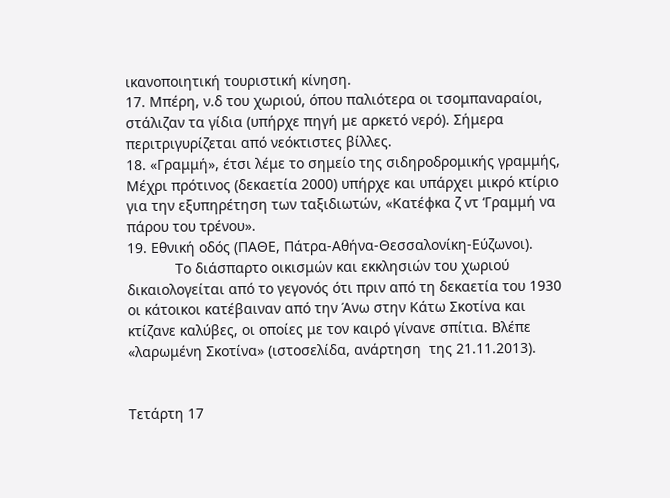ικανοποιητική τουριστική κίνηση.
17. Μπέρη, ν.δ του χωριού, όπου παλιότερα οι τσομπαναραίοι, στάλιζαν τα γίδια (υπήρχε πηγή με αρκετό νερό). Σήμερα περιτριγυρίζεται από νεόκτιστες βίλλες.
18. «Γραμμή», έτσι λέμε το σημείο της σιδηροδρομικής γραμμής, Μέχρι πρότινος (δεκαετία 2000) υπήρχε και υπάρχει μικρό κτίριο για την εξυπηρέτηση των ταξιδιωτών, «Κατέφκα ζ ντ ‘Γραμμή να πάρου του τρένου».
19. Εθνική οδός (ΠΑΘΕ, Πάτρα-Αθήνα-Θεσσαλονίκη-Εύζωνοι).
            Το διάσπαρτο οικισμών και εκκλησιών του χωριού δικαιολογείται από το γεγονός ότι πριν από τη δεκαετία του 1930 οι κάτοικοι κατέβαιναν από την Άνω στην Κάτω Σκοτίνα και κτίζανε καλύβες, οι οποίες με τον καιρό γίνανε σπίτια. Βλέπε «λαρωμένη Σκοτίνα» (ιστοσελίδα, ανάρτηση  της 21.11.2013).


Τετάρτη 17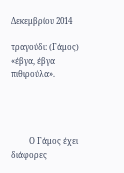Δεκεμβρίου 2014

τραγούδι: (Γάμος) «έβγα, έβγα πιθιρούλα».




         Ο Γάμος έχει διάφορες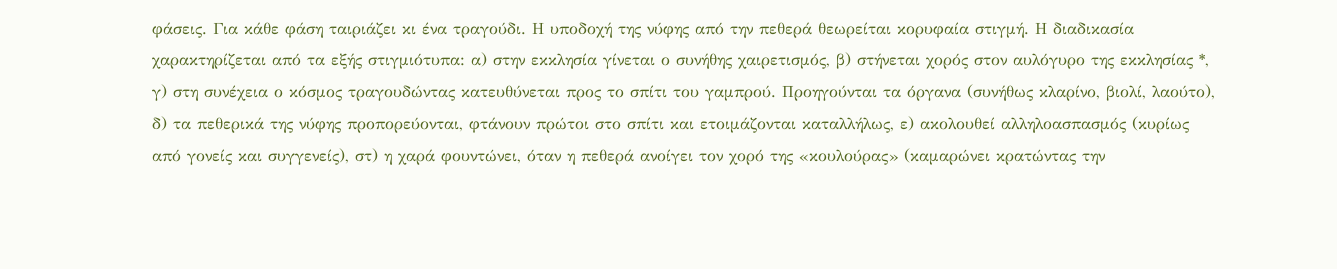φάσεις. Για κάθε φάση ταιριάζει κι ένα τραγούδι. Η υποδοχή της νύφης από την πεθερά θεωρείται κορυφαία στιγμή. Η διαδικασία χαρακτηρίζεται από τα εξής στιγμιότυπα: α) στην εκκλησία γίνεται ο συνήθης χαιρετισμός, β) στήνεται χορός στον αυλόγυρο της εκκλησίας *, γ) στη συνέχεια ο κόσμος τραγουδώντας κατευθύνεται προς το σπίτι του γαμπρού. Προηγούνται τα όργανα (συνήθως κλαρίνο, βιολί, λαούτο), δ) τα πεθερικά της νύφης προπορεύονται, φτάνουν πρώτοι στο σπίτι και ετοιμάζονται καταλλήλως, ε) ακολουθεί αλληλοασπασμός (κυρίως από γονείς και συγγενείς), στ) η χαρά φουντώνει, όταν η πεθερά ανοίγει τον χορό της «κουλούρας» (καμαρώνει κρατώντας την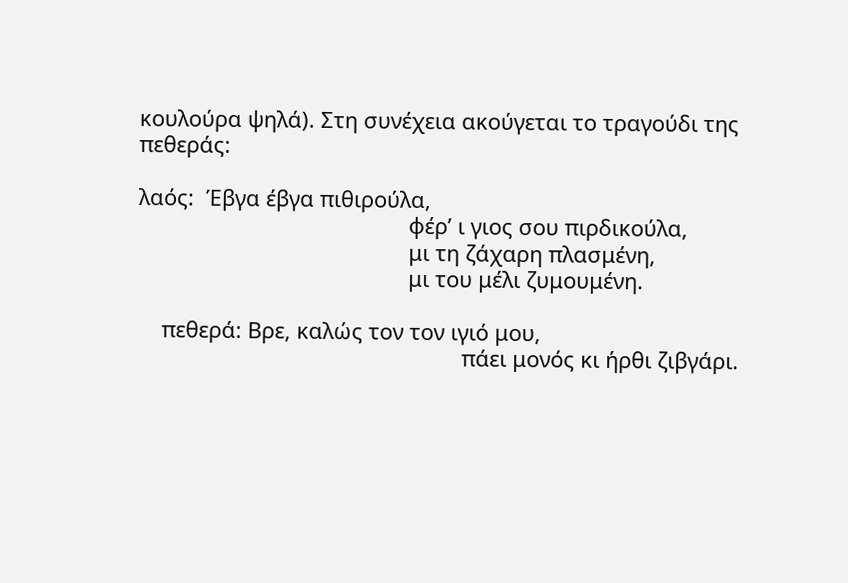κουλούρα ψηλά). Στη συνέχεια ακούγεται το τραγούδι της πεθεράς:

λαός:  Έβγα έβγα πιθιρούλα,
                                             φέρ’ ι γιος σου πιρδικούλα,
                                             μι τη ζάχαρη πλασμένη,
                                             μι του μέλι ζυμουμένη.

    πεθερά: Βρε, καλώς τον τον ιγιό μου,
                                                      πάει μονός κι ήρθι ζιβγάρι.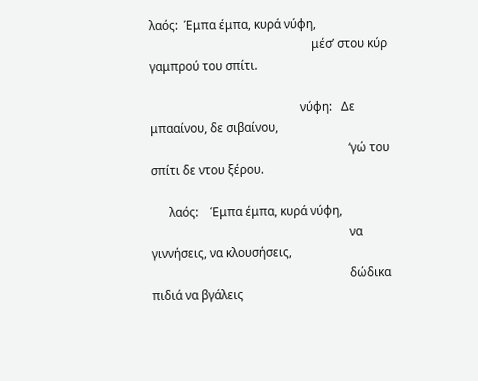λαός:  Έμπα έμπα, κυρά νύφη,
                                                      μέσ’ στου κύρ γαμπρού του σπίτι.

                                                  νύφη:   Δε μπααίνου, δε σιβαίνου,
                                                                  ‘γώ του σπίτι δε ντου ξέρου.

      λαός:    Έμπα έμπα, κυρά νύφη,
                                                                  να γιννήσεις, να κλουσήσεις,
                                                                  δώδικα πιδιά να βγάλεις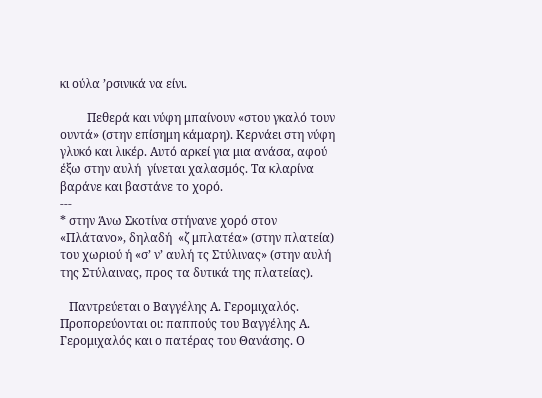κι ούλα ’ρσινικά να είνι.

         Πεθερά και νύφη μπαίνουν «στου γκαλό τουν ουντά» (στην επίσημη κάμαρη). Κερνάει στη νύφη γλυκό και λικέρ. Αυτό αρκεί για μια ανάσα, αφού έξω στην αυλή  γίνεται χαλασμός. Τα κλαρίνα βαράνε και βαστάνε το χορό.
---
* στην Άνω Σκοτίνα στήνανε χορό στον «Πλάτανο», δηλαδή  «ζ μπλατέα» (στην πλατεία) του χωριού ή «σ’ ν’ αυλή τς Στύλινας» (στην αυλή της Στύλαινας, προς τα δυτικά της πλατείας).

   Παντρεύεται ο Βαγγέλης Α. Γερομιχαλός. Προπορεύονται οι: παππούς του Βαγγέλης Α. Γερομιχαλός και ο πατέρας του Θανάσης. Ο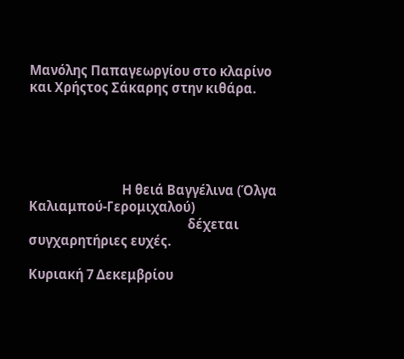Μανόλης Παπαγεωργίου στο κλαρίνο και Χρήςτος Σάκαρης στην κιθάρα.





                               Η θειά Βαγγέλινα (Όλγα Καλιαμπού-Γερομιχαλού)
                                                     δέχεται συγχαρητήριες ευχές.

Κυριακή 7 Δεκεμβρίου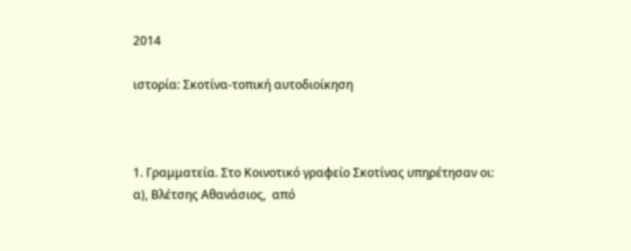2014

ιστορία: Σκοτίνα-τοπική αυτοδιοίκηση



1. Γραμματεία. Στο Κοινοτικό γραφείο Σκοτίνας υπηρέτησαν οι:
α), Βλέτσης Αθανάσιος,  από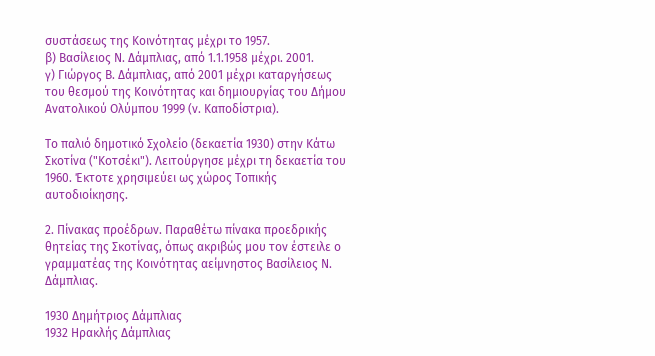συστάσεως της Κοινότητας μέχρι το 1957.
β) Βασίλειος Ν. Δάμπλιας, από 1.1.1958 μέχρι. 2001.
γ) Γιώργος Β. Δάμπλιας, από 2001 μέχρι καταργήσεως του θεσμού της Κοινότητας και δημιουργίας του Δήμου Ανατολικού Ολύμπου 1999 (ν. Καποδίστρια).

Το παλιό δημοτικό Σχολείο (δεκαετία 1930) στην Κάτω Σκοτίνα ("Κοτσέκι"). Λειτούργησε μέχρι τη δεκαετία του 1960. Έκτοτε χρησιμεύει ως χώρος Τοπικής αυτοδιοίκησης.

2. Πίνακας προέδρων. Παραθέτω πίνακα προεδρικής θητείας της Σκοτίνας, όπως ακριβώς μου τον έστειλε ο γραμματέας της Κοινότητας αείμνηστος Βασίλειος Ν. Δάμπλιας.

1930 Δημήτριος Δάμπλιας
1932 Ηρακλής Δάμπλιας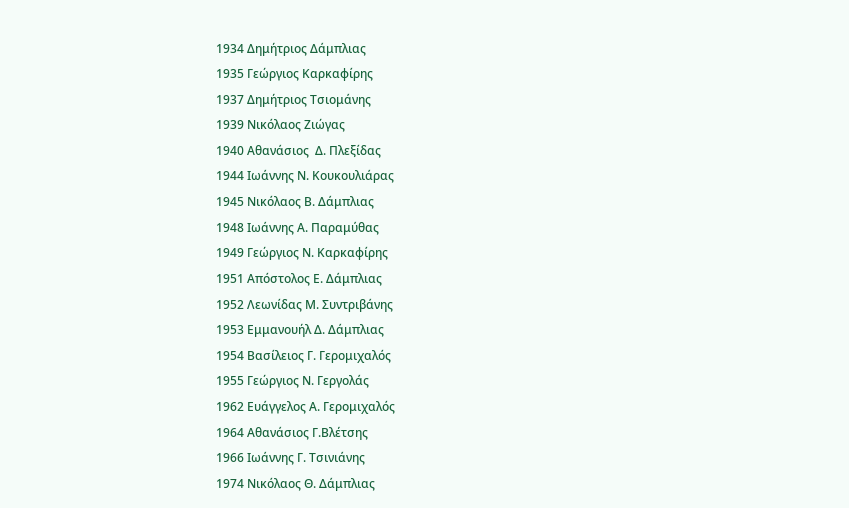1934 Δημήτριος Δάμπλιας
1935 Γεώργιος Καρκαφίρης
1937 Δημήτριος Τσιομάνης
1939 Νικόλαος Ζιώγας
1940 Αθανάσιος  Δ. Πλεξίδας
1944 Ιωάννης Ν. Κουκουλιάρας
1945 Νικόλαος Β. Δάμπλιας
1948 Ιωάννης Α. Παραμύθας
1949 Γεώργιος Ν. Καρκαφίρης
1951 Απόστολος Ε. Δάμπλιας
1952 Λεωνίδας Μ. Συντριβάνης
1953 Εμμανουήλ Δ. Δάμπλιας
1954 Βασίλειος Γ. Γερομιχαλός
1955 Γεώργιος Ν. Γεργολάς
1962 Ευάγγελος Α. Γερομιχαλός
1964 Αθανάσιος Γ.Βλέτσης
1966 Ιωάννης Γ. Τσινιάνης
1974 Νικόλαος Θ. Δάμπλιας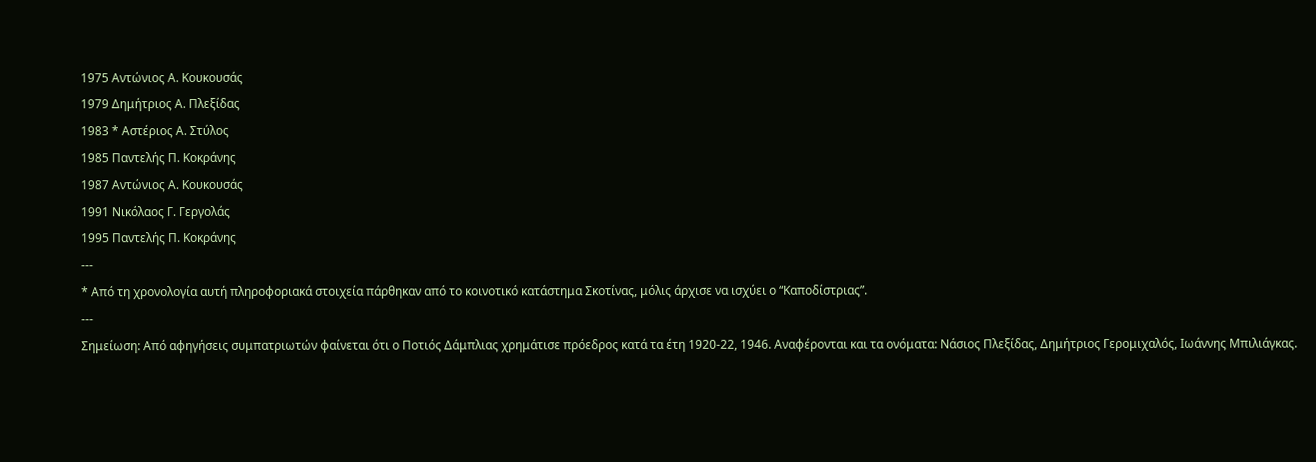1975 Αντώνιος Α. Κουκουσάς
1979 Δημήτριος Α. Πλεξίδας
1983 * Αστέριος Α. Στύλος
1985 Παντελής Π. Κοκράνης
1987 Αντώνιος Α. Κουκουσάς
1991 Νικόλαος Γ. Γεργολάς
1995 Παντελής Π. Κοκράνης
---
* Από τη χρονολογία αυτή πληροφοριακά στοιχεία πάρθηκαν από το κοινοτικό κατάστημα Σκοτίνας, μόλις άρχισε να ισχύει ο “Καποδίστριας”.
---
Σημείωση: Από αφηγήσεις συμπατριωτών φαίνεται ότι ο Ποτιός Δάμπλιας χρημάτισε πρόεδρος κατά τα έτη 1920-22, 1946. Αναφέρονται και τα ονόματα: Νάσιος Πλεξίδας, Δημήτριος Γερομιχαλός, Ιωάννης Μπιλιάγκας.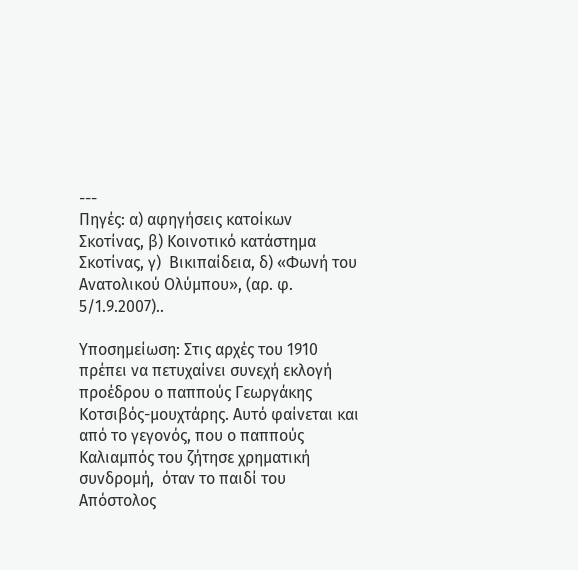---                                                                                                       Πηγές: α) αφηγήσεις κατοίκων Σκοτίνας, β) Κοινοτικό κατάστημα Σκοτίνας, γ)  Βικιπαίδεια, δ) «Φωνή του Ανατολικού Ολύμπου», (αρ. φ. 5/1.9.2007)..

Υποσημείωση: Στις αρχές του 1910 πρέπει να πετυχαίνει συνεχή εκλογή προέδρου ο παππούς Γεωργάκης Κοτσιβός-μουχτάρης. Αυτό φαίνεται και από το γεγονός, που ο παππούς Καλιαμπός του ζήτησε χρηματική συνδρομή,  όταν το παιδί του Απόστολος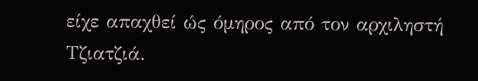είχε απαχθεί ώς όμηρος από τον αρχιληστή Τζιατζιά.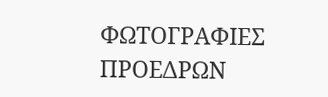ΦΩΤΟΓΡΑΦΙΕΣ ΠΡΟΕΔΡΩΝ